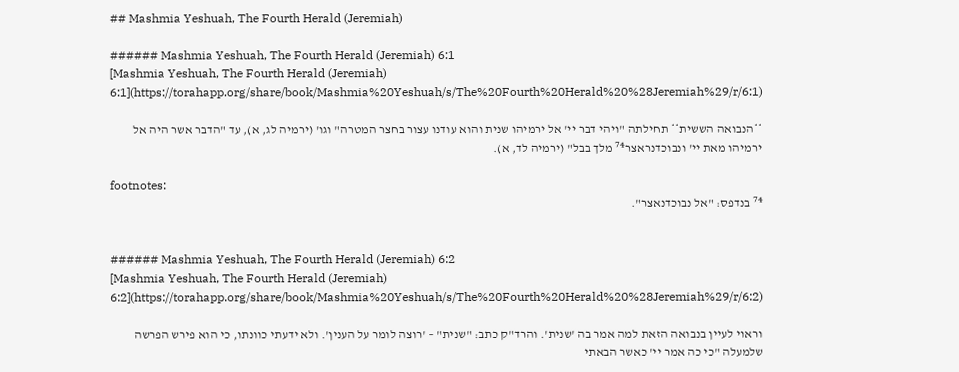## Mashmia Yeshuah, The Fourth Herald (Jeremiah)

###### Mashmia Yeshuah, The Fourth Herald (Jeremiah) 6:1
[Mashmia Yeshuah, The Fourth Herald (Jeremiah) 6:1](https://torahapp.org/share/book/Mashmia%20Yeshuah/s/The%20Fourth%20Herald%20%28Jeremiah%29/r/6:1)

**הנבואה הששית** תחילתה "ויהי דבר יי' אל ירמיהו שנית והוא עודנו עצור בחצר המטרה" וגו' (ירמיה לג, א), עד "הדבר אשר היה אל ירמיהו מאת יי' ונבוכדנראצר⁷⁴ מלך בבל" (ירמיה לד, א).

footnotes:
⁷⁴ בנדפס: "אל נבוכדנאצר".


###### Mashmia Yeshuah, The Fourth Herald (Jeremiah) 6:2
[Mashmia Yeshuah, The Fourth Herald (Jeremiah) 6:2](https://torahapp.org/share/book/Mashmia%20Yeshuah/s/The%20Fourth%20Herald%20%28Jeremiah%29/r/6:2)

וראוי לעיין בנבואה הזאת למה אמר בה 'שנית'. והרד"ק כתב: "שנית" – 'רוצה לומר על הענין'. ולא ידעתי כוונתו, כי הוא פירש הפרשה שלמעלה "כי כה אמר יי' כאשר הבאתי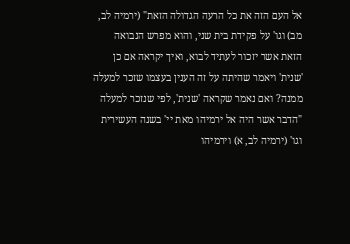אל העם הזה את כל הרעה הגדולה הזאת" (ירמיה לב, מב) וגו' על פקידת בית שני, והוא מפרש הנבואה הזאת אשר יזכור לעתיד לבוא, ואיך יקראה אם כן 'שנית' ויאמר שהיתה על זה הענין בעצמו שזכר למעלה ממנה? ואם נאמר שקראה 'שנית', לפי שנזכר למעלה "הדבר אשר היה אל ירמיהו מאת יי' בשנה העשירית וגו' (ירמיה לב, א) וירמיהו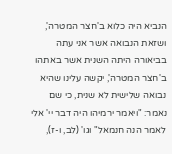הנביא היה כלוא ב'חצר המטרה', ושזאת הנבואה אשר אני עתה בביאורה היתה השנית אשר באתהו ב'חצר המטרה', יקשה עלינו שהיא נבואה שלישית לא שנית, כי שם נאמר: "ויאמר ירמיהו היה דבר יי' אלי לאמר הנה חנמאל" וגו' (לב, ו-ז),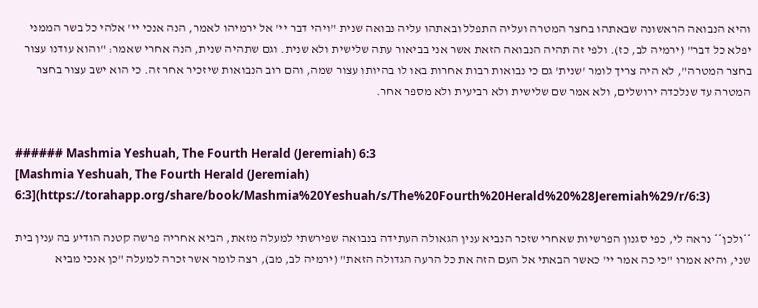והיא הנבואה הראשונה שבאתהו בחצר המטרה ועליה התפלל ובאתהו עליה נבואה שנית "ויהי דבר יי' אל ירמיהו לאמר, הנה אנכי יי' אלהי כל בשר הממני יפלא כל דבר" (ירמיה לב, כז). ולפי זה תהיה הנבואה הזאת אשר אני בביאור עתה שלישית ולא שנית. וגם שתהיה שנית, הנה אחרי שאמר: "והוא עודנו עצור בחצר המטרה", לא היה צריך לומר 'שנית' גם כי נבואות רבות אחרות באו לו בהיותו עצור שמה, והם רוב הנבואות שיזכיר אחר זה. כי הוא ישב עצור בחצר המטרה עד שנלכדה ירושלים, ולא אמר שם שלישית ולא רביעית ולא מספר אחר.


###### Mashmia Yeshuah, The Fourth Herald (Jeremiah) 6:3
[Mashmia Yeshuah, The Fourth Herald (Jeremiah) 6:3](https://torahapp.org/share/book/Mashmia%20Yeshuah/s/The%20Fourth%20Herald%20%28Jeremiah%29/r/6:3)

**ולכן** נראה לי, כפי סגנון הפרשיות שאחרי שזכר הנביא ענין הגאולה העתידה בנבואה שפירשתי למעלה מזאת, הביא אחריה פרשה קטנה הודיע בה ענין בית שני, והיא אמרו "כי כה אמר יי' כאשר הבאתי אל העם הזה את כל הרעה הגדולה הזאת" (ירמיה לב, מב), רצה לומר אשר זכרה למעלה "כן אנכי מביא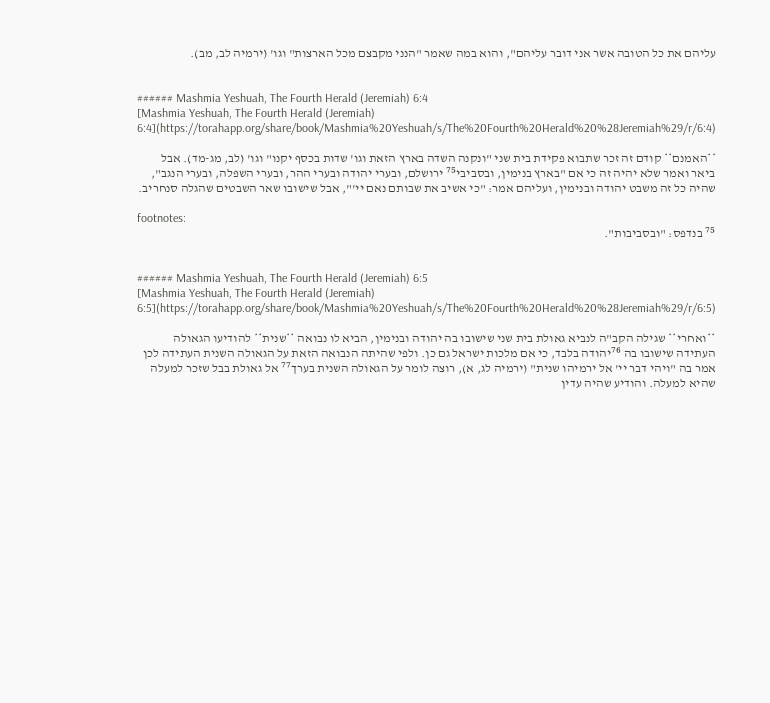עליהם את כל הטובה אשר אני דובר עליהם", והוא במה שאמר "הנני מקבצם מכל הארצות" וגו' (ירמיה לב, מב).


###### Mashmia Yeshuah, The Fourth Herald (Jeremiah) 6:4
[Mashmia Yeshuah, The Fourth Herald (Jeremiah) 6:4](https://torahapp.org/share/book/Mashmia%20Yeshuah/s/The%20Fourth%20Herald%20%28Jeremiah%29/r/6:4)

**האמנם** קודם זה זכר שתבוא פקידת בית שני "ונקנה השדה בארץ הזאת וגו' שדות בכסף יקנו" וגו' (לב, מג-מד). אבל ביאר ואמר שלא יהיה זה כי אם "בארץ בנימין, ובסביבי⁷⁵ ירושלם, ובערי יהודה ובערי ההר, ובערי השפלה, ובערי הנגב", שהיה כל זה משבט יהודה ובנימין, ועליהם אמר: "כי אשיב את שבותם נאם יי'", אבל שישובו שאר השבטים שהגלה סנחריב.

footnotes:
⁷⁵ בנדפס: "ובסביבות".


###### Mashmia Yeshuah, The Fourth Herald (Jeremiah) 6:5
[Mashmia Yeshuah, The Fourth Herald (Jeremiah) 6:5](https://torahapp.org/share/book/Mashmia%20Yeshuah/s/The%20Fourth%20Herald%20%28Jeremiah%29/r/6:5)

**ואחרי** שגילה הקב"ה לנביא גאולת בית שני שישובו בה יהודה ובנימין, הביא לו נבואה **שנית** להודיעו הגאולה העתידה שישובו בה ⁷⁶יהודה בלבד, כי אם מלכות ישראל גם כן. ולפי שהיתה הנבואה הזאת על הגאולה השנית העתידה לכן אמר בה "ויהי דבר יי' אל ירמיהו שנית" (ירמיה לג, א), רוצה לומר על הגאולה השנית בערך⁷⁷ אל גאולת בבל שזכר למעלה שהיא למעלה. והודיע שהיה עדין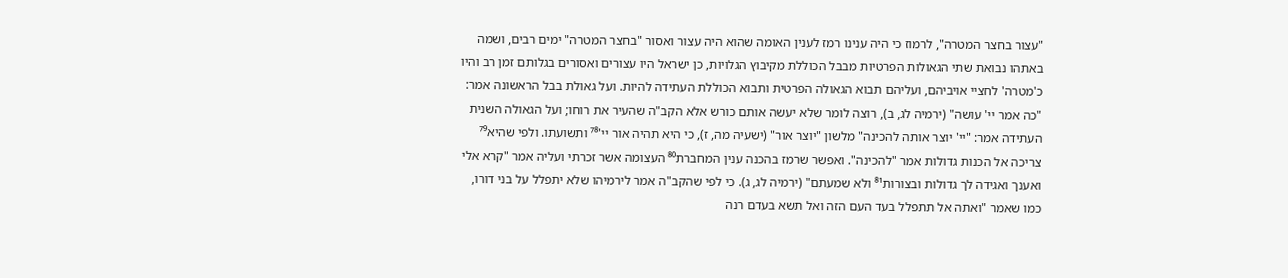"עצור בחצר המטרה", לרמוז כי היה ענינו רמז לענין האומה שהוא היה עצור ואסור "בחצר המטרה" ימים רבים, ושמה באתהו נבואת שתי הגאולות הפרטיות מבבל הכוללת מקיבוץ הגלויות, כן ישראל היו עצורים ואסורים בגלותם זמן רב והיו כ'מטרה' לחציי אויביהם, ועליהם תבוא הגאולה הפרטית ותבוא הכוללת העתידה להיות. ועל גאולת בבל הראשונה אמר: "כה אמר יי' עושה" (ירמיה לג, ב), רוצה לומר שלא יעשה אותם כורש אלא הקב"ה שהעיר את רוחו; ועל הגאולה השנית העתידה אמר: "יי' יוצר אותה להכינה" מלשון "יוצר אור" (ישעיה מה, ז), כי היא תהיה אור יי'⁷⁸ ותשועתו. ולפי שהיא⁷⁹ צריכה אל הכנות גדולות אמר "להכינה". ואפשר שרמז בהכנה ענין המחברת⁸⁰ העצומה אשר זכרתי ועליה אמר "קרא אלי ואענך ואגידה לך גדולות ובצורות⁸¹ ולא שמעתם" (ירמיה לג, ג). כי לפי שהקב"ה אמר לירמיהו שלא יתפלל על בני דורו, כמו שאמר "ואתה אל תתפלל בעד העם הזה ואל תשא בעדם רנה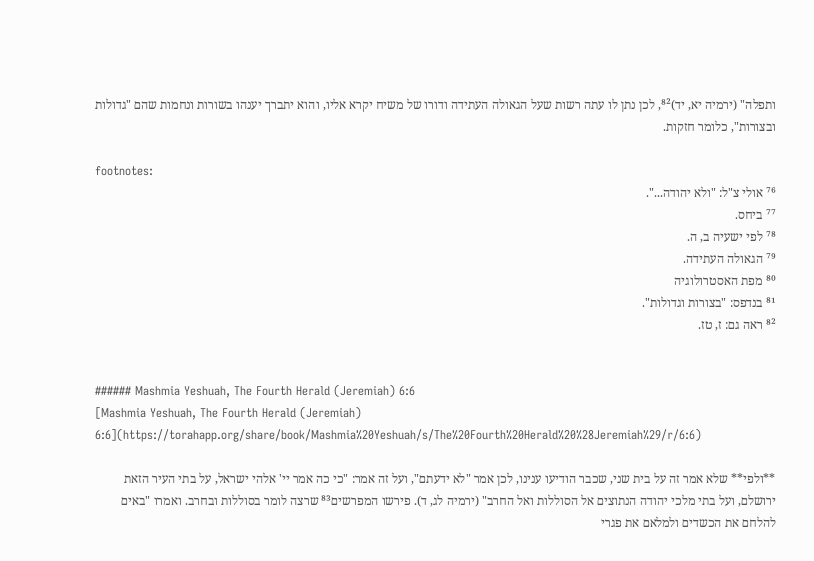ותפלה" (ירמיה יא, יד)⁸², לכן נתן לו עתה רשות שעל הגאולה העתידה ודורו של משיח יקרא אליו, והוא יתברך יענהו בשורות ונחמות שהם "גדולות ובצורות", כלומר חזקות.

footnotes:
⁷⁶ אולי צ"ל: "ולא יהודה...".
⁷⁷ ביחס.
⁷⁸ לפי ישעיה ב, ה.
⁷⁹ הגאולה העתידה.
⁸⁰ מפת האסטרולוגיה
⁸¹ בנדפס: "בצורות וגדולות".
⁸² ראה גם: ז, טז.


###### Mashmia Yeshuah, The Fourth Herald (Jeremiah) 6:6
[Mashmia Yeshuah, The Fourth Herald (Jeremiah) 6:6](https://torahapp.org/share/book/Mashmia%20Yeshuah/s/The%20Fourth%20Herald%20%28Jeremiah%29/r/6:6)

**ולפי** שלא אמר זה על בית שני, שכבר הודיעו ענינו, לכן אמר "לא ידעתם", ועל זה אמר: "כי כה אמר יי' אלהי ישראל, על בתי העיר הזאת ירושלם, ועל בתי מלכי יהודה הנתוצים אל הסוללות ואל החרב" (ירמיה לג, ד). פירשו המפרשים⁸³ שרצה לומר בסוללות ובחרב. ואמרו "באים להלחם את הכשדים ולמלאם את פגרי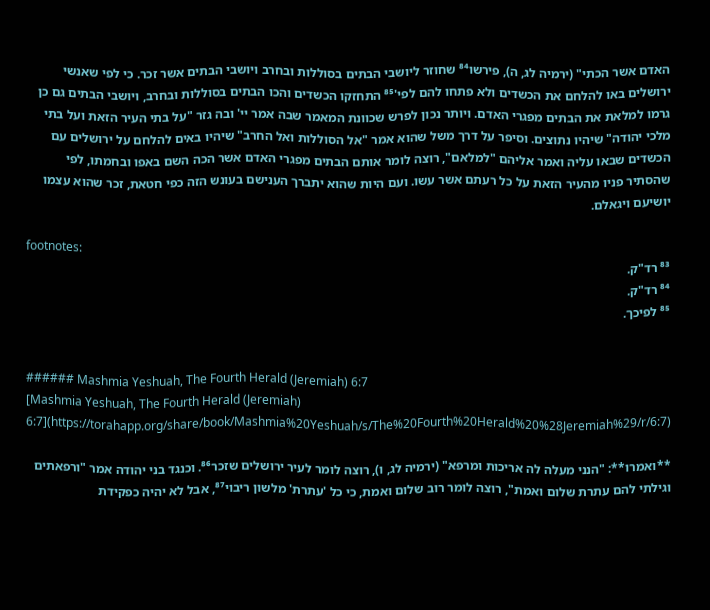האדם אשר הכתי" (ירמיה לג, ה), פירשו⁸⁴ שחוזר ליושבי הבתים בסוללות ובחרב ויושבי הבתים אשר זכר. כי לפי שאנשי ירושלים באו להלחם את הכשדים ולא פתחו להם לפי'⁸⁵ התחזקו הכשדים והכו הבתים בסוללות ובחרב, ויושבי הבתים גם כן גרמו למלאת את הבתים מפגרי האדם. ויותר נכון לפרש שכוונת המאמר שבה אמר יי' ובה גזר "על בתי העיר הזאת ועל בתי מלכי יהודה" שיהיו נתוצים. וסיפר על דרך משל שהוא אמר "אל הסוללות ואל החרב" שיהיו באים להלחם על ירושלים עם הכשדים שבאו עליה ואמר אליהם "למלאם", רוצה לומר אותם הבתים מפגרי האדם אשר הכה השם באפו ובחמתו, לפי שהסתיר פניו מהעיר הזאת על כל רעתם אשר עשו. ועם היות שהוא יתברך הענישם בעונש הזה כפי חטאת, זכר שהוא עצמו יושיעם ויגאלם.

footnotes:
⁸³ רד"ק.
⁸⁴ רד"ק.
⁸⁵ לפיכך.


###### Mashmia Yeshuah, The Fourth Herald (Jeremiah) 6:7
[Mashmia Yeshuah, The Fourth Herald (Jeremiah) 6:7](https://torahapp.org/share/book/Mashmia%20Yeshuah/s/The%20Fourth%20Herald%20%28Jeremiah%29/r/6:7)

**ואמרו**: "הנני מעלה לה אריכות ומרפא" (ירמיה לג, ו), רוצה לומר לעיר ירושלים שזכר⁸⁶. וכנגד בני יהודה אמר "ורפאתים וגילתי להם עתרת שלום ואמת", רוצה לומר רוב שלום ואמת, כי כל 'עתרת' מלשון ריבוי⁸⁷, אבל לא יהיה כפקידת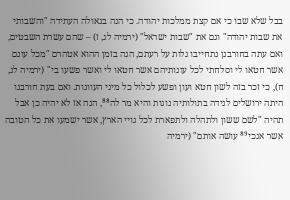בבל שלא שבו כי אם קצת ממלכות יהודה. כי הנה בגאולה העתידה "והשבותי את שבות יהודה" וגם את "שבות ישראל" (ירמיה לג, ז) – שהם עשרת השבטים, ואם עתה בחורבנן נתחייבו גלות על רעתם, הנה בזמן ההוא אטהרם "מכל עונם אשר חטאו לי וסלחתי לכל עונותיהם אשר חטאו לי ואשר פשעו בי" (ירמיה לג, ח), כי זכר בזה לשון חטא ועון ופשע לכלול כל מיני העוונות. ואם בעת חורבנו היתה ירושלים לנידה בתולותיה נוגות והיא מר לה⁸⁸, הנה אז לא יהיה כן אבל תהיה "לשם ששון ולתהלה ולתפארת לכל גויי הארץ, אשר ישמעו את כל הטובה אשר אנכי⁸⁹ עושה אותם" (ירמיה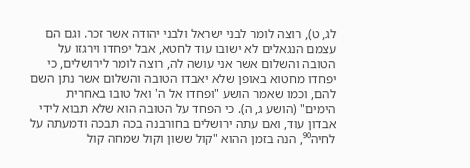לג, ט), רוצה לומר לבני ישראל ולבני יהודה אשר זכר. וגם הם עצמם הנגאלים לא ישובו עוד לחטא, אבל יפחדו וירגזו על הטובה והשלום אשר אני עושה לה, רוצה לומר לירושלים, כי יפחדו מחטוא באופן שלא יאבדו הטובה והשלום אשר נתן השם להם, וכמו שאמר הושע "ופחדו אל ה' ואל טובו באחרית הימים" (הושע ג, ה). כי הפחד על הטובה הוא שלא תבוא לידי אבדון עוד, ואם עתה ירושלים בחורבנה בכה תבכה ודמעתה על לחיה⁹⁰, הנה בזמן ההוא "קול ששון וקול שמחה קול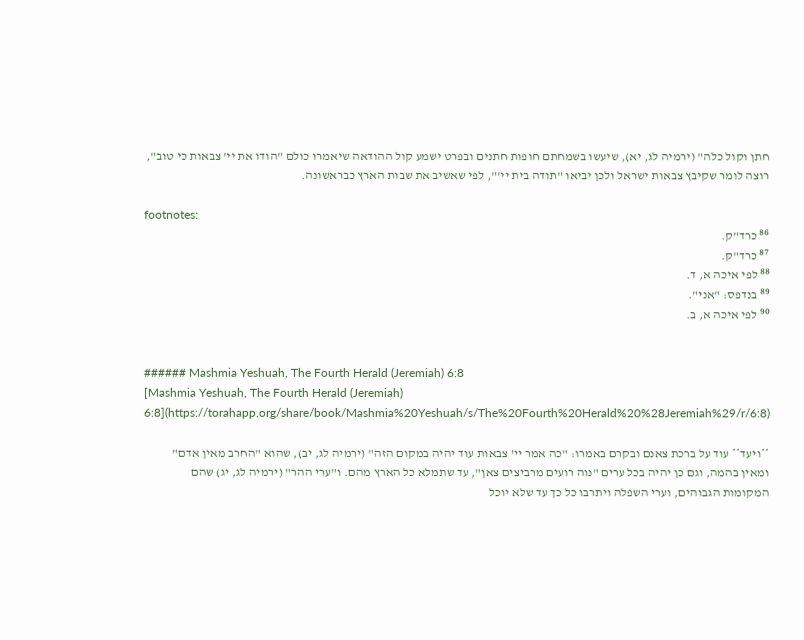חתן וקול כלה" (ירמיה לג, יא), שיעשו בשמחתם חופות חתנים ובפרט ישמע קול ההודאה שיאמרו כולם "הודו את יי' צבאות כי טוב", רוצה לומר שקיבץ צבאות ישראל ולכן יביאו "תודה בית יי'", לפי שאשיב את שבות הארץ כבראשונה.

footnotes:
⁸⁶ כרד"ק.
⁸⁷ כרד"ק.
⁸⁸ לפי איכה א, ד.
⁸⁹ בנדפס: "אני".
⁹⁰ לפי איכה א, ב.


###### Mashmia Yeshuah, The Fourth Herald (Jeremiah) 6:8
[Mashmia Yeshuah, The Fourth Herald (Jeremiah) 6:8](https://torahapp.org/share/book/Mashmia%20Yeshuah/s/The%20Fourth%20Herald%20%28Jeremiah%29/r/6:8)

**ויעד** עוד על ברכת צאנם ובקרם באמרו: "כה אמר יי' צבאות עוד יהיה במקום הזה" (ירמיה לג, יב), שהוא "החרב מאין אדם" ומאין בהמה, וגם כן יהיה בכל ערים "נוה רועים מרביצים צאן", עד שתמלא כל הארץ מהם. ו"ערי ההר" (ירמיה לג, יג) שהם המקומות הגבוהים, וערי השפלה ויתרבו כל כך עד שלא יוכל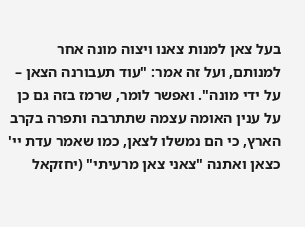בעל צאן למנות צאנו ויצוה מונה אחר למנותם, ועל זה אמר: "עוד תעבורנה הצאן – על ידי מונה". ואפשר לומר, שרמז בזה גם כן על ענין האומה עצמה שתתרבה ותפרה בקרב הארץ, כי הם נמשלו לצאן, כמו שאמר עדת יי' כצאן ואתנה "צאני צאן מרעיתי" (יחזקאל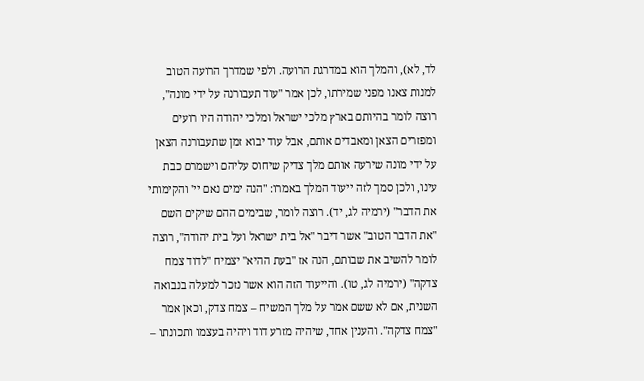לד, לא), והמלך הוא במדרגת הרועה. ולפי שמדרך הרועה הטוב למנות צאנו מפני שמירתו, לכן אמר "עוד תעבורנה על ידי מונה", רוצה לומר בהיותם בארץ מלכי ישראל ומלכי יהודה היו רועים ומפזרים הצאן ומאבדים אותם, אבל עוד יבוא זמן שתעבורנה הצאן על ידי מונה שירעה אותם מלך צדיק שיחוס עליהם וישמרם כבת עינו, ולכן סמך לזה ייעוד המלך באמרו: "הנה ימים נאם יי' והקימותי את הדבר" (ירמיה לג, יד). רוצה לומר, שבימים ההם שיקים השם "את הדבר הטוב" אשר דיבר "אל בית ישראל ועל בית יהודה", רוצה לומר להשיב את שבותם, הנה אז "בעת ההיא" יצמיח "לדוד צמח צדקה" (ירמיה לג, טו). והייעוד הזה הוא אשר נזכר למעלה בנבואה השנית, אם לא ששם אמר על מלך המשיח – צמח צדק, וכאן אמר "צמח צדקה". והענין אחד, שיהיה מזרע דוד ויהיה בעצמו ותכונתו –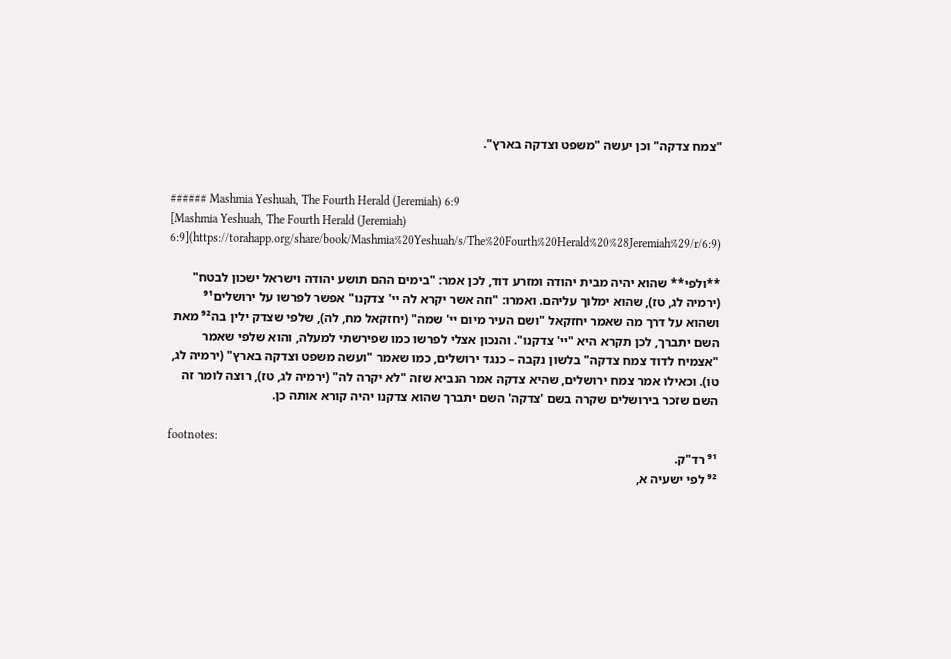"צמח צדקה" וכן יעשה "משפט וצדקה בארץ".


###### Mashmia Yeshuah, The Fourth Herald (Jeremiah) 6:9
[Mashmia Yeshuah, The Fourth Herald (Jeremiah) 6:9](https://torahapp.org/share/book/Mashmia%20Yeshuah/s/The%20Fourth%20Herald%20%28Jeremiah%29/r/6:9)

**ולפי** שהוא יהיה מבית יהודה ומזרע דוד, לכן אמר: "בימים ההם תושע יהודה וישראל ישכון לבטח" (ירמיה לג, טז), שהוא ימלוך עליהם. ואמרו: "וזה אשר יקרא לה יי' צדקנו" אפשר לפרשו על ירושלים⁹¹ ושהוא על דרך מה שאמר יחזקאל "ושם העיר מיום יי' שמה" (יחזקאל מח, לה), שלפי שצדק ילין בה⁹² מאת השם יתברך, לכן תקרא היא "יי' צדקנו". והנכון אצלי לפרשו כמו שפירשתי למעלה, והוא שלפי שאמר "אצמיח לדוד צמח צדקה" בלשון נקבה – כנגד ירושלים, כמו שאמר "ועשה משפט וצדקה בארץ" (ירמיה לג, טו). וכאילו אמר צמח ירושלים, שהיא צדקה אמר הנביא שזה "לא יקרה לה" (ירמיה לג, טז), רוצה לומר זה השם שזכר בירושלים שקרה בשם 'צדקה' השם יתברך שהוא צדקנו יהיה קורא אותה כן.

footnotes:
⁹¹ רד"ק.
⁹² לפי ישעיה א,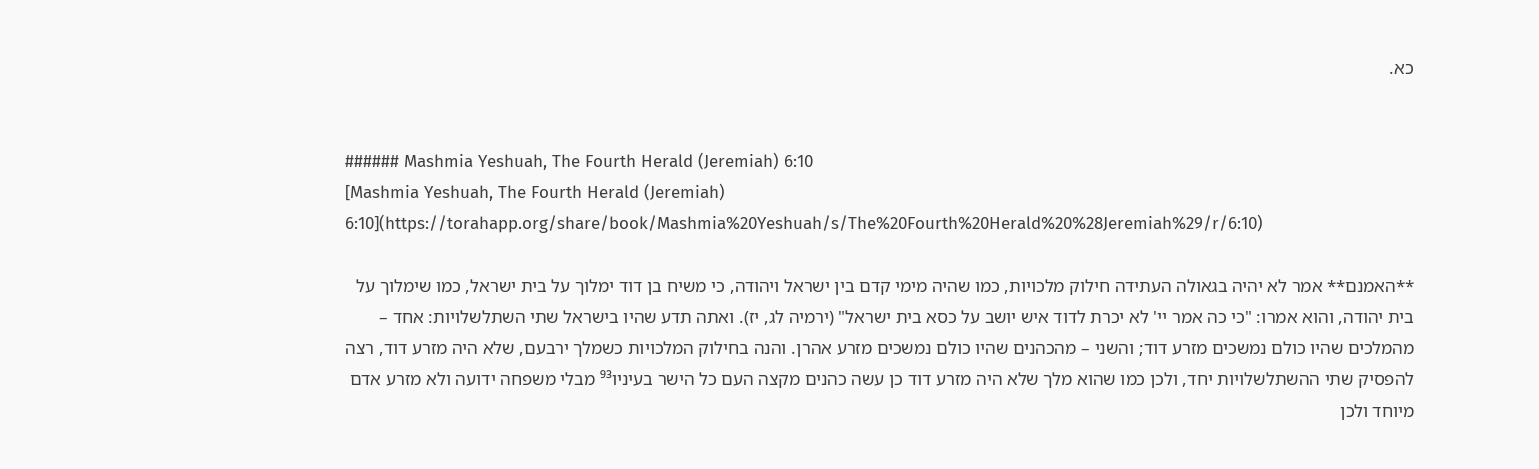כא.


###### Mashmia Yeshuah, The Fourth Herald (Jeremiah) 6:10
[Mashmia Yeshuah, The Fourth Herald (Jeremiah) 6:10](https://torahapp.org/share/book/Mashmia%20Yeshuah/s/The%20Fourth%20Herald%20%28Jeremiah%29/r/6:10)

**האמנם** אמר לא יהיה בגאולה העתידה חילוק מלכויות, כמו שהיה מימי קדם בין ישראל ויהודה, כי משיח בן דוד ימלוך על בית ישראל, כמו שימלוך על בית יהודה, והוא אמרו: "כי כה אמר יי' לא יכרת לדוד איש יושב על כסא בית ישראל" (ירמיה לג, יז). ואתה תדע שהיו בישראל שתי השתלשלויות: אחד – מהמלכים שהיו כולם נמשכים מזרע דוד; והשני – מהכהנים שהיו כולם נמשכים מזרע אהרן. והנה בחילוק המלכויות כשמלך ירבעם, שלא היה מזרע דוד, רצה להפסיק שתי ההשתלשלויות יחד, ולכן כמו שהוא מלך שלא היה מזרע דוד כן עשה כהנים מקצה העם כל הישר בעיניו⁹³ מבלי משפחה ידועה ולא מזרע אדם מיוחד ולכן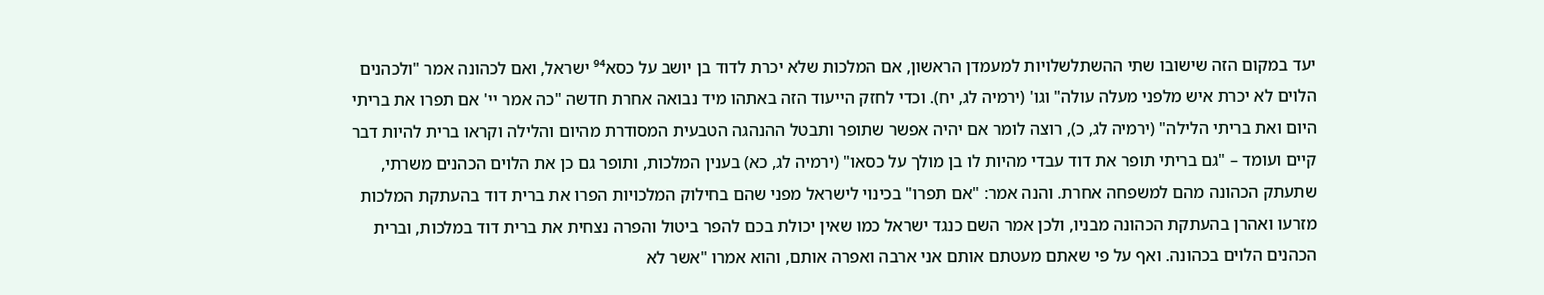יעד במקום הזה שישובו שתי ההשתלשלויות למעמדן הראשון, אם המלכות שלא יכרת לדוד בן יושב על כסא⁹⁴ ישראל, ואם לכהונה אמר "ולכהנים הלוים לא יכרת איש מלפני מעלה עולה" וגו' (ירמיה לג, יח). וכדי לחזק הייעוד הזה באתהו מיד נבואה אחרת חדשה "כה אמר יי' אם תפרו את בריתי היום ואת בריתי הלילה" (ירמיה לג, כ), רוצה לומר אם יהיה אפשר שתופר ותבטל ההנהגה הטבעית המסודרת מהיום והלילה וקראו ברית להיות דבר קיים ועומד – "גם בריתי תופר את דוד עבדי מהיות לו בן מולך על כסאו" (ירמיה לג, כא) בענין המלכות, ותופר גם כן את הלוים הכהנים משרתי, שתעתק הכהונה מהם למשפחה אחרת. והנה אמר: "אם תפרו" בכינוי לישראל מפני שהם בחילוק המלכויות הפרו את ברית דוד בהעתקת המלכות מזרעו ואהרן בהעתקת הכהונה מבניו, ולכן אמר השם כנגד ישראל כמו שאין יכולת בכם להפר ביטול והפרה נצחית את ברית דוד במלכות, וברית הכהנים הלוים בכהונה. ואף על פי שאתם מעטתם אותם אני ארבה ואפרה אותם, והוא אמרו "אשר לא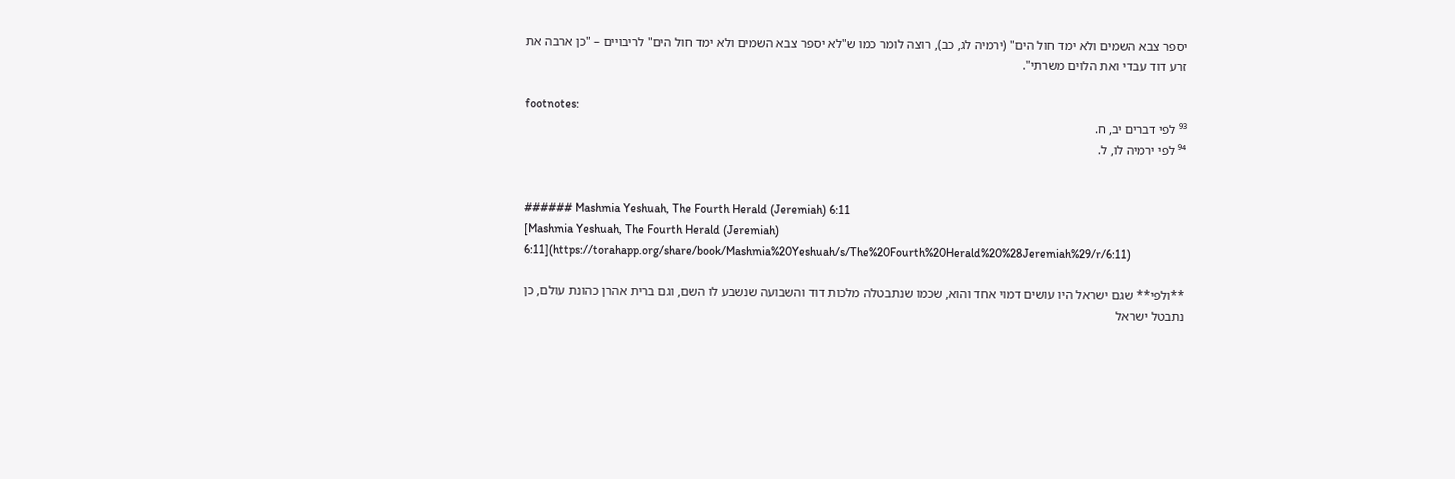יספר צבא השמים ולא ימד חול הים" (ירמיה לג, כב), רוצה לומר כמו ש"לא יספר צבא השמים ולא ימד חול הים" לריבויים – "כן ארבה את זרע דוד עבדי ואת הלוים משרתי".

footnotes:
⁹³ לפי דברים יב, ח.
⁹⁴ לפי ירמיה לו, ל.


###### Mashmia Yeshuah, The Fourth Herald (Jeremiah) 6:11
[Mashmia Yeshuah, The Fourth Herald (Jeremiah) 6:11](https://torahapp.org/share/book/Mashmia%20Yeshuah/s/The%20Fourth%20Herald%20%28Jeremiah%29/r/6:11)

**ולפי** שגם ישראל היו עושים דמוי אחד והוא, שכמו שנתבטלה מלכות דוד והשבועה שנשבע לו השם, וגם ברית אהרן כהונת עולם, כן נתבטל ישראל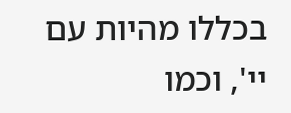בכללו מהיות עם יי', וכמו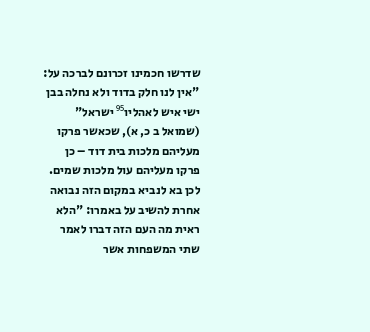שדרשו חכמינו זכרונם לברכה על: "אין לנו חלק בדוד ולא נחלה בבן ישי איש לאהליו⁹⁵ ישראל" (שמואל ב כ, א), שכאשר פרקו מעליהם מלכות בית דוד – כן פרקו מעליהם עול מלכות שמים. לכן בא לנביא במקום הזה נבואה אחרת להשיב על באמרו: "הלא ראית מה העם הזה דברו לאמר שתי המשפחות אשר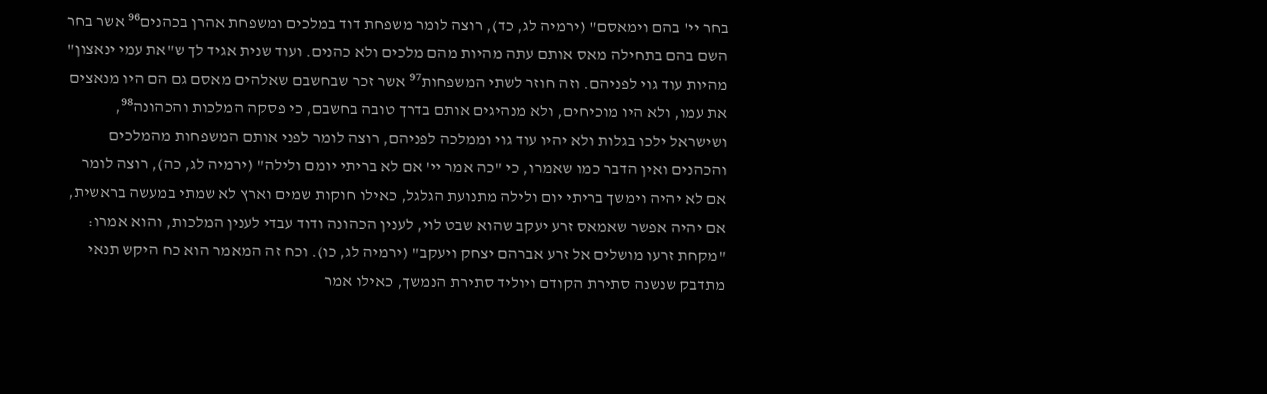בחר יי' בהם וימאסם" (ירמיה לג, כד), רוצה לומר משפחת דוד במלכים ומשפחת אהרן בכהנים⁹⁶ אשר בחר השם בהם בתחילה מאס אותם עתה מהיות מהם מלכים ולא כהנים. ועוד שנית אגיד לך ש"את עמי ינאצון" מהיות עוד גוי לפניהם. וזה חוזר לשתי המשפחות⁹⁷ אשר זכר שבחשבם שאלהים מאסם גם הם היו מנאצים את עמו, ולא היו מוכיחים, ולא מנהיגים אותם בדרך טובה בחשבם, כי פסקה המלכות והכהונה⁹⁸, ושישראל ילכו בגלות ולא יהיו עוד גוי וממלכה לפניהם, רוצה לומר לפני אותם המשפחות מהמלכים והכהנים ואין הדבר כמו שאמרו, כי "כה אמר יי' אם לא בריתי יומם ולילה" (ירמיה לג, כה), רוצה לומר אם לא יהיה וימשך בריתי יום ולילה מתנועת הגלגל, כאילו חוקות שמים וארץ לא שמתי במעשה בראשית, אם יהיה אפשר שאמאס זרע יעקב שהוא שבט לוי, לענין הכהונה ודוד עבדי לענין המלכות, והוא אמרו: "מקחת זרעו מושלים אל זרע אברהם יצחק ויעקב" (ירמיה לג, כו). וכח זה המאמר הוא כח היקש תנאי מתדבק שנשנה סתירת הקודם ויוליד סתירת הנמשך, כאילו אמר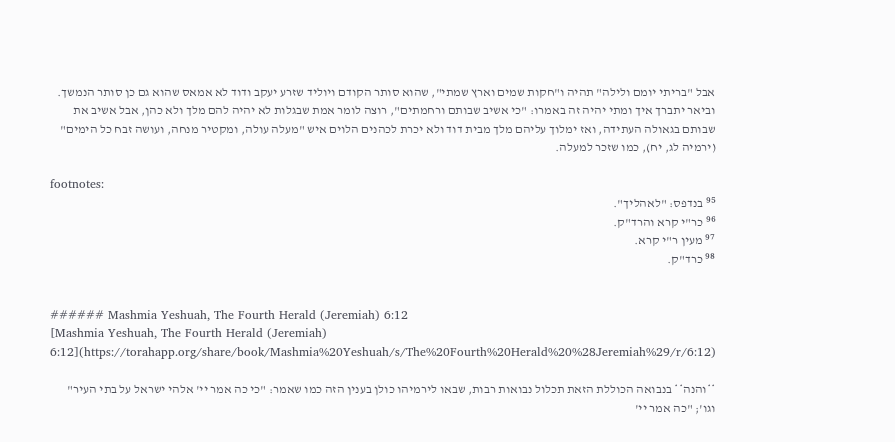אבל "בריתי יומם ולילה" תהיה ו"חקות שמים וארץ שמתי", שהוא סותר הקודם ויוליד שזרע יעקב ודוד לא אמאס שהוא גם כן סותר הנמשך. וביאר יתברך איך ומתי יהיה זה באמרו: "כי אשיב שבותם ורחמתים", רוצה לומר אמת שבגלות לא יהיה להם מלך ולא כהן, אבל אשיב את שבותם בגאולה העתידה, ואז ימלוך עליהם מלך מבית דוד ולא יכרת לכהנים הלוים איש "מעלה עולה, ומקטיר מנחה, ועושה זבח כל הימים" (ירמיה לג, יח), כמו שזכר למעלה.

footnotes:
⁹⁵ בנדפס: "לאהליך".
⁹⁶ כר"י קרא והרד"ק.
⁹⁷ מעין ר"י קרא.
⁹⁸ כרד"ק.


###### Mashmia Yeshuah, The Fourth Herald (Jeremiah) 6:12
[Mashmia Yeshuah, The Fourth Herald (Jeremiah) 6:12](https://torahapp.org/share/book/Mashmia%20Yeshuah/s/The%20Fourth%20Herald%20%28Jeremiah%29/r/6:12)

**והנה** בנבואה הכוללת הזאת תכלול נבואות רבות, שבאו לירמיהו כולן בענין הזה כמו שאמר: "כי כה אמר יי' אלהי ישראל על בתי העיר" וגו'; "כה אמר יי'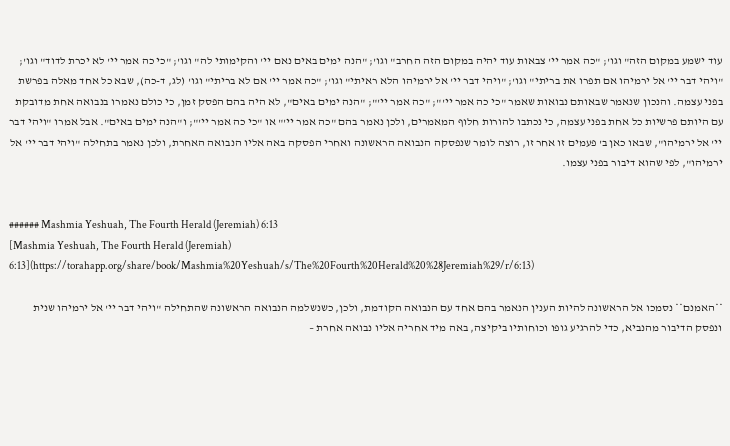עוד ישמע במקום הזה" וגו'; "כה אמר יי' צבאות עוד יהיה במקום הזה החרב" וגו'; "הנה ימים באים נאם יי' והקימותי לה" וגו'; "כי כה אמר יי' לא יכרת לדוד" וגו'; "ויהי דבר יי' אל ירמיהו אם תפרו את בריתי" וגו'; "ויהי דבר יי' אל ירמיהו הלא ראיתי" וגו'; "כה אמר יי' אם לא בריתי" וגו' (לג, ד-כה), שבא כל אחד מאלה בפרשת בפני עצמה. והנכון שנאמר שבאותם נבואות שאמר "כי כה אמר יי'"; "כה אמר יי'"; "הנה ימים באים", לא היה בהם הפסק זמן, כי כולם נאמרו בנבואה אחת מדובקת עם היותם פרשיות כל אחת בפני עצמה, כי נכתבו להורות חלוף המאמרים, ולכן נאמר בהם "כה אמר יי'" או "כי כה אמר יי'"; ו"הנה ימים באים". אבל אמרו "ויהי דבר יי' אל ירמיהו", שבאו כאן ב' פעמים זו אחר זו, רוצה לומר שנפסקה הנבואה הראשונה ואחרי הפסקה באה אליו הנבואה האחרת, ולכן נאמר בתחילה "ויהי דבר יי' אל ירמיהו", לפי שהוא דיבור בפני עצמו.


###### Mashmia Yeshuah, The Fourth Herald (Jeremiah) 6:13
[Mashmia Yeshuah, The Fourth Herald (Jeremiah) 6:13](https://torahapp.org/share/book/Mashmia%20Yeshuah/s/The%20Fourth%20Herald%20%28Jeremiah%29/r/6:13)

**האמנם** נסמכו אל הראשונה להיות הענין הנאמר בהם אחד עם הנבואה הקודמת, ולכן, כשנשלמה הנבואה הראשונה שהתחילה "ויהי דבר יי' אל ירמיהו שנית ונפסק הדיבור מהנביא, כדי להרגיע גופו וכוחותיו ביקיצה, באה מיד אחריה אליו נבואה אחרת –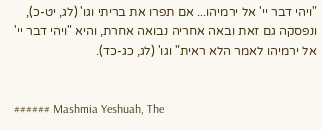"ויהי דבר יי' אל ירמיהו... אם תפרו את בריתי וגו' (לג, יט-כ), ונפסקה גם זאת ובאה אחריה נבואה אחרת, והיא "ויהי דבר יי' אל ירמיהו לאמר הלא ראית" וגו' (לג, כג-כד).


###### Mashmia Yeshuah, The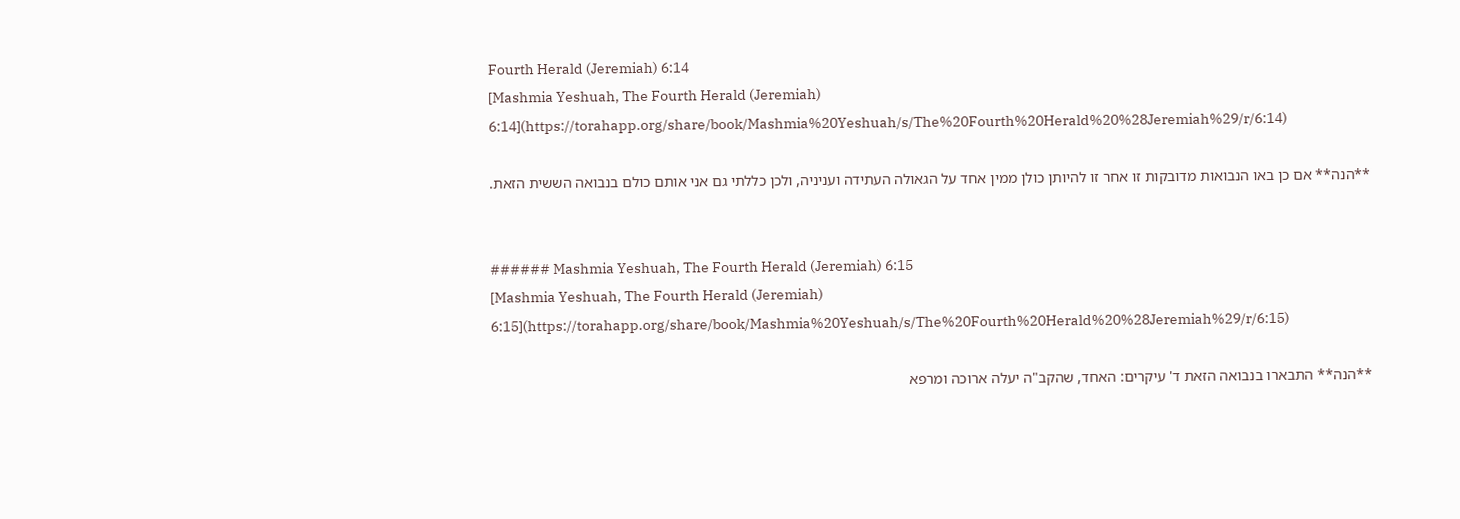Fourth Herald (Jeremiah) 6:14
[Mashmia Yeshuah, The Fourth Herald (Jeremiah) 6:14](https://torahapp.org/share/book/Mashmia%20Yeshuah/s/The%20Fourth%20Herald%20%28Jeremiah%29/r/6:14)

**הנה** אם כן באו הנבואות מדובקות זו אחר זו להיותן כולן ממין אחד על הגאולה העתידה ועניניה, ולכן כללתי גם אני אותם כולם בנבואה הששית הזאת.


###### Mashmia Yeshuah, The Fourth Herald (Jeremiah) 6:15
[Mashmia Yeshuah, The Fourth Herald (Jeremiah) 6:15](https://torahapp.org/share/book/Mashmia%20Yeshuah/s/The%20Fourth%20Herald%20%28Jeremiah%29/r/6:15)

**הנה** התבארו בנבואה הזאת ד' עיקרים: האחד, שהקב"ה יעלה ארוכה ומרפא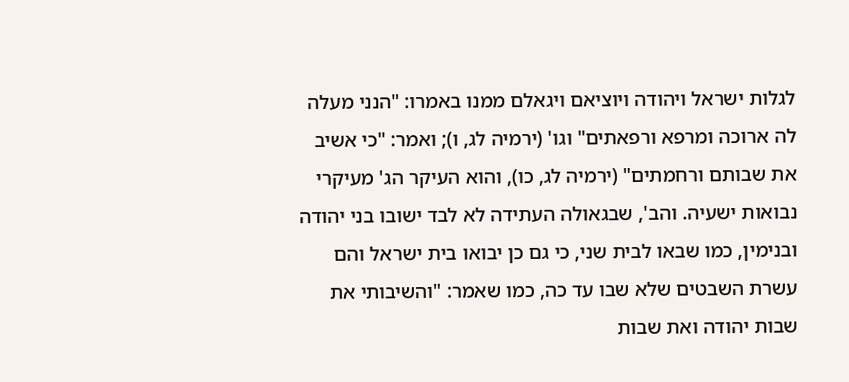לגלות ישראל ויהודה ויוציאם ויגאלם ממנו באמרו: "הנני מעלה לה ארוכה ומרפא ורפאתים" וגו' (ירמיה לג, ו); ואמר: "כי אשיב את שבותם ורחמתים" (ירמיה לג, כו), והוא העיקר הג' מעיקרי נבואות ישעיה. והב', שבגאולה העתידה לא לבד ישובו בני יהודה ובנימין, כמו שבאו לבית שני, כי גם כן יבואו בית ישראל והם עשרת השבטים שלא שבו עד כה, כמו שאמר: "והשיבותי את שבות יהודה ואת שבות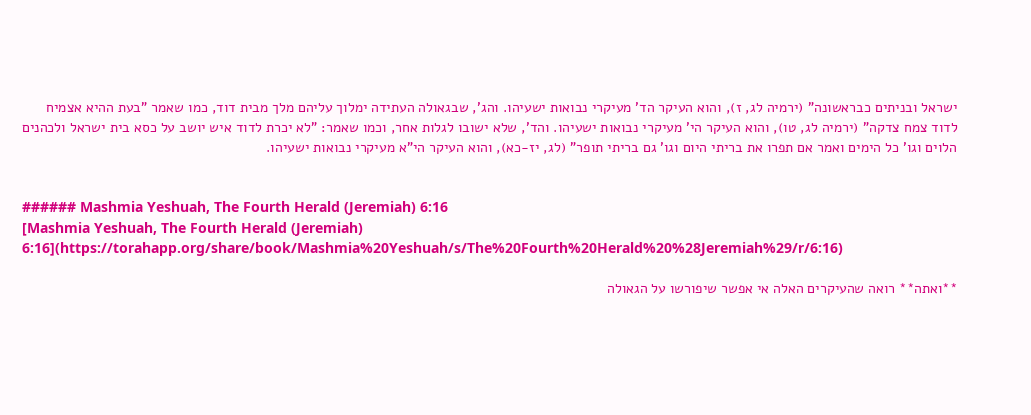ישראל ובניתים כבראשונה" (ירמיה לג, ז), והוא העיקר הד' מעיקרי נבואות ישעיהו. והג', שבגאולה העתידה ימלוך עליהם מלך מבית דוד, כמו שאמר "בעת ההיא אצמיח לדוד צמח צדקה" (ירמיה לג, טו), והוא העיקר הי' מעיקרי נבואות ישעיהו. והד', שלא ישובו לגלות אחר, וכמו שאמר: "לא יכרת לדוד איש יושב על כסא בית ישראל ולכהנים הלוים וגו' כל הימים ואמר אם תפרו את בריתי היום וגו' גם בריתי תופר" (לג, יז-כא), והוא העיקר הי"א מעיקרי נבואות ישעיהו.


###### Mashmia Yeshuah, The Fourth Herald (Jeremiah) 6:16
[Mashmia Yeshuah, The Fourth Herald (Jeremiah) 6:16](https://torahapp.org/share/book/Mashmia%20Yeshuah/s/The%20Fourth%20Herald%20%28Jeremiah%29/r/6:16)

**ואתה** רואה שהעיקרים האלה אי אפשר שיפורשו על הגאולה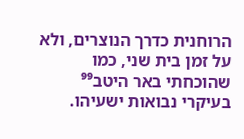הרוחנית כדרך הנוצרים, ולא על זמן בית שני, כמו שהוכחתי באר היטב⁹⁹ בעיקרי נבואות ישעיהו.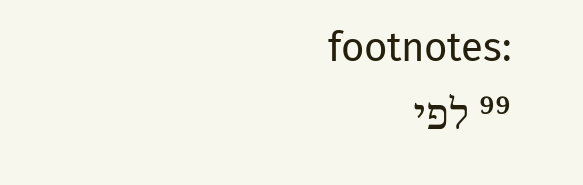footnotes:
⁹⁹ לפי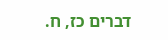דברים כז, ח.